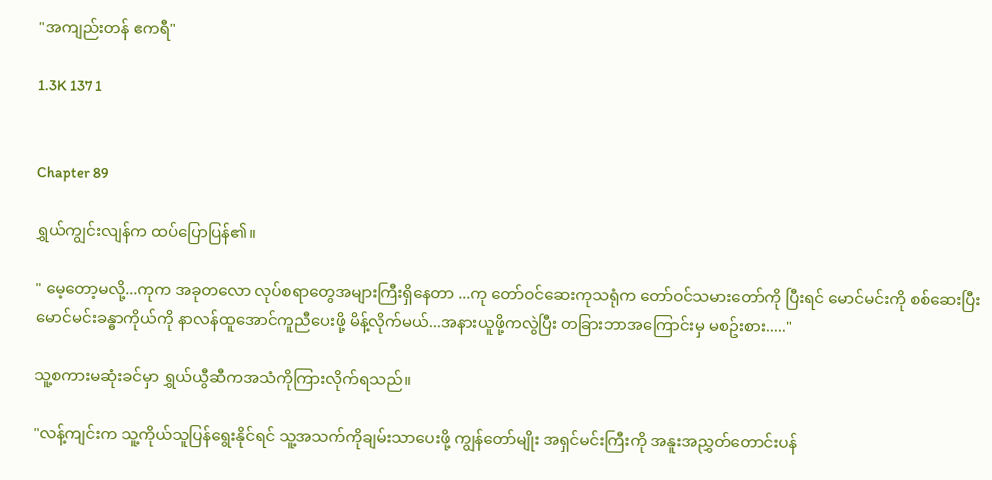"အကျည်းတန် ဧကရီ"

1.3K 137 1


Chapter 89

ရွှယ်ကျွင်းလျန်က ထပ်ပြောပြန်၏။

" မေ့တော့မလို့...ကုက အခုတလော လုပ်စရာတွေအများကြီးရှိနေတာ ...ကု တော်ဝင်ဆေးကုသရုံက တော်ဝင်သမားတော်ကို ပြီးရင် မောင်မင်းကို စစ်ဆေးပြီး မောင်မင်းခန္ဓာကိုယ်ကို နာလန်ထူအောင်ကူညီပေးဖို့ မိန့်လိုက်မယ်...အနားယူဖို့ကလွဲပြီး တခြားဘာအကြောင်းမှ မစဥ်းစား....."

သူ့စကားမဆုံးခင်မှာ ရွှယ်ယွီဆီကအသံကိုကြားလိုက်ရသည်။

"လန့်ကျင်းက သူ့ကိုယ်သူပြန်ရွေးနိုင်ရင် သူ့အသက်ကိုချမ်းသာပေးဖို့ ကျွန်တော်မျိုး အရှင်မင်းကြီးကို အနူးအညွှတ်တောင်းပန်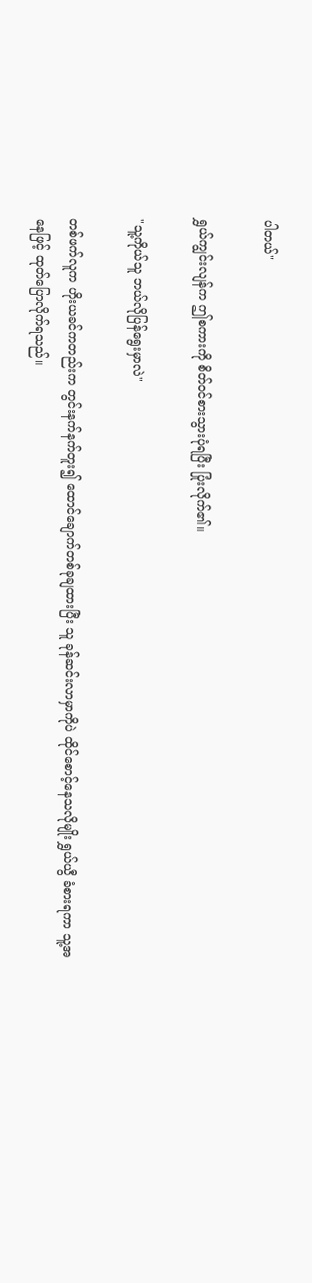ပါတယ်"

ရွှယ်ကျွင်းလျန်က ဤစကားကို စိတ်ဝင်စားသွားပုံရပြီး ပြုံးလိုက်၏။

"သူ့ကိုယ်သူ ဘယ်လိုပြန်ရွေးမှာလဲ"

တစ်ဖက်လူက ဟိုးယခင်ကတည်းက တွင်းနက်နက်တူး၍ ထောင်ချောက်တစ်ခုချထားပြီး သူ ခုန်ဆင်းလာမှာကိုပဲ ထိုင်စောင့်နေသလိုမျိုး ရွှယ်ယွီ ခံစားရကာ သူ့အနေဖြင့် ထုတ်ပြောလိုက်ရသည်။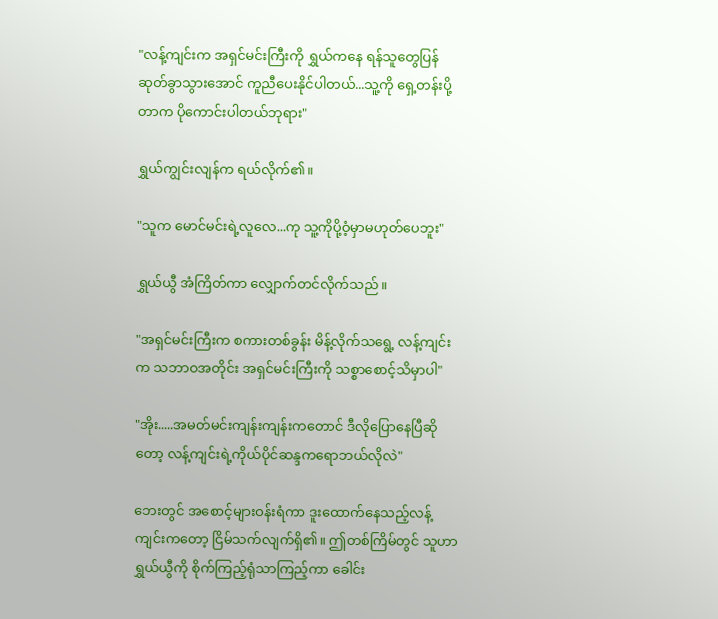"လန့်ကျင်းက အရှင်မင်းကြီးကို ရွှယ်ကနေ ရန်သူတွေပြန်ဆုတ်ခွာသွားအောင် ကူညီပေးနိုင်ပါတယ်...သူ့ကို ရှေ့တန်းပို့တာက ပိုကောင်းပါတယ်ဘုရား"

ရွှယ်ကျွင်းလျန်က ရယ်လိုက်၏။

"သူက မောင်မင်းရဲ့လူလေ...ကု သူ့ကိုပို့ဝံ့မှာမဟုတ်ပေဘူး"

ရွှယ်ယွီ အံကြိတ်ကာ လျှောက်တင်လိုက်သည်။

"အရှင်မင်းကြီးက စကားတစ်ခွန်း မိန့်လိုက်သရွေ့ လန့်ကျင်းက သဘာဝအတိုင်း အရှင်မင်းကြီးကို သစ္စာစောင့်သိမှာပါ"

"အိုး.....အမတ်မင်းကျန်းကျန်းကတောင် ဒီလိုပြောနေပြီဆိုတော့ လန့်ကျင်းရဲ့ကိုယ်ပိုင်ဆန္ဒကရောဘယ်လိုလဲ"

ဘေးတွင် အစောင့်များဝန်းရံကာ ဒူးထောက်နေသည့်လန့်ကျင်းကတော့ ငြိမ်သက်လျက်ရှိ၏။ ဤတစ်ကြိမ်တွင် သူဟာ ရွှယ်ယွီကို စိုက်ကြည့်ရုံသာကြည့်ကာ ခေါင်း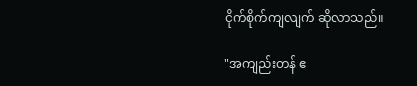ငိုက်စိုက်ကျလျက် ဆိုလာသည်။

"အကျည်းတန် ဧ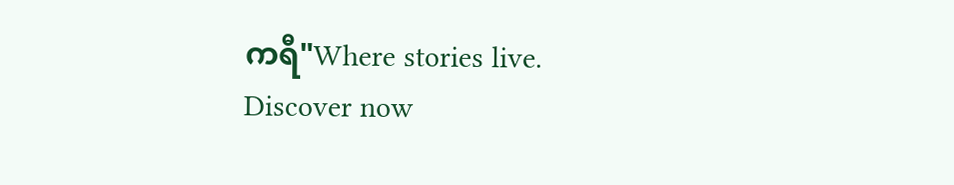ကရီ"Where stories live. Discover now